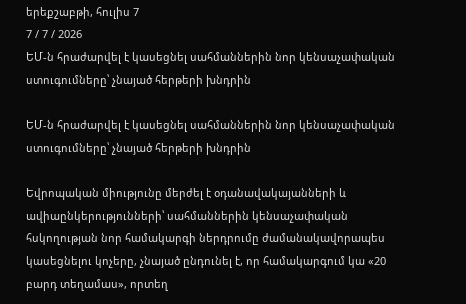երեքշաբթի, հուլիս 7
7 / 7 / 2026
ԵՄ-ն հրաժարվել է կասեցնել սահմաններին նոր կենսաչափական ստուգումները՝ չնայած հերթերի խնդրին

ԵՄ-ն հրաժարվել է կասեցնել սահմաններին նոր կենսաչափական ստուգումները՝ չնայած հերթերի խնդրին

Եվրոպական միությունը մերժել է օդանավակայանների և ավիաընկերությունների՝ սահմաններին կենսաչափական հսկողության նոր համակարգի ներդրումը ժամանակավորապես կասեցնելու կոչերը, չնայած ընդունել է, որ համակարգում կա «20 բարդ տեղամաս», որտեղ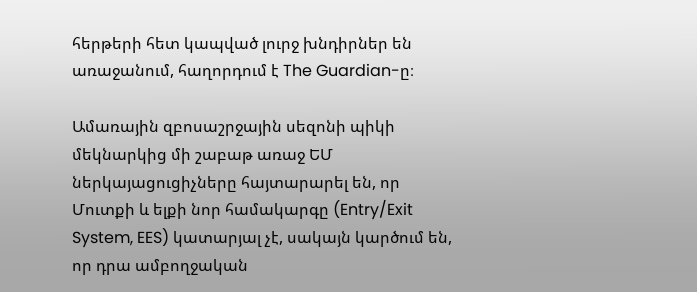հերթերի հետ կապված լուրջ խնդիրներ են առաջանում, հաղորդում է The Guardian-ը։

Ամառային զբոսաշրջային սեզոնի պիկի մեկնարկից մի շաբաթ առաջ ԵՄ ներկայացուցիչները հայտարարել են, որ Մուտքի և ելքի նոր համակարգը (Entry/Exit System, EES) կատարյալ չէ, սակայն կարծում են, որ դրա ամբողջական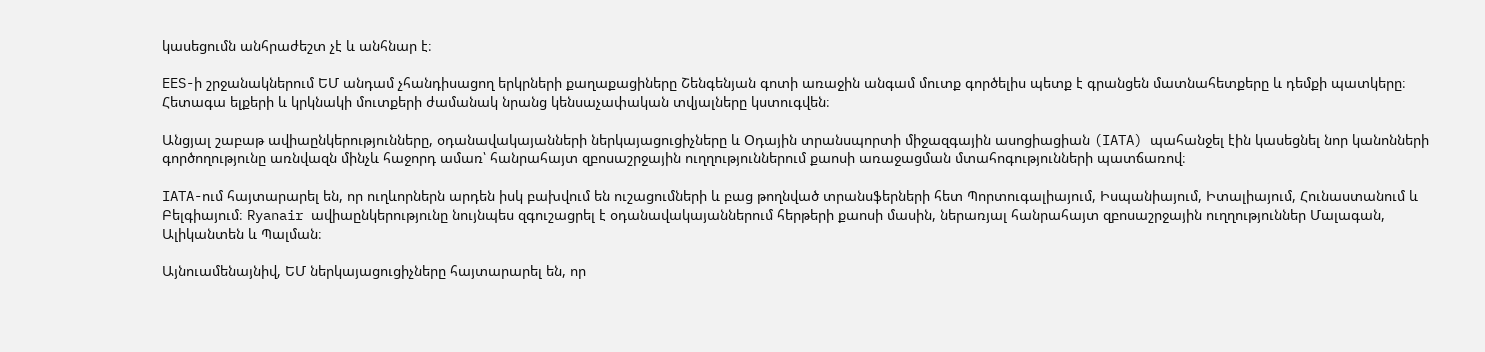կասեցումն անհրաժեշտ չէ և անհնար է։

EES-ի շրջանակներում ԵՄ անդամ չհանդիսացող երկրների քաղաքացիները Շենգենյան գոտի առաջին անգամ մուտք գործելիս պետք է գրանցեն մատնահետքերը և դեմքի պատկերը։ Հետագա ելքերի և կրկնակի մուտքերի ժամանակ նրանց կենսաչափական տվյալները կստուգվեն։

Անցյալ շաբաթ ավիաընկերությունները, օդանավակայանների ներկայացուցիչները և Օդային տրանսպորտի միջազգային ասոցիացիան (IATA) պահանջել էին կասեցնել նոր կանոնների գործողությունը առնվազն մինչև հաջորդ ամառ՝ հանրահայտ զբոսաշրջային ուղղություններում քաոսի առաջացման մտահոգությունների պատճառով։

IATA-ում հայտարարել են, որ ուղևորներն արդեն իսկ բախվում են ուշացումների և բաց թողնված տրանսֆերների հետ Պորտուգալիայում, Իսպանիայում, Իտալիայում, Հունաստանում և Բելգիայում։ Ryanair ավիաընկերությունը նույնպես զգուշացրել է օդանավակայաններում հերթերի քաոսի մասին, ներառյալ հանրահայտ զբոսաշրջային ուղղություններ Մալագան, Ալիկանտեն և Պալման։

Այնուամենայնիվ, ԵՄ ներկայացուցիչները հայտարարել են, որ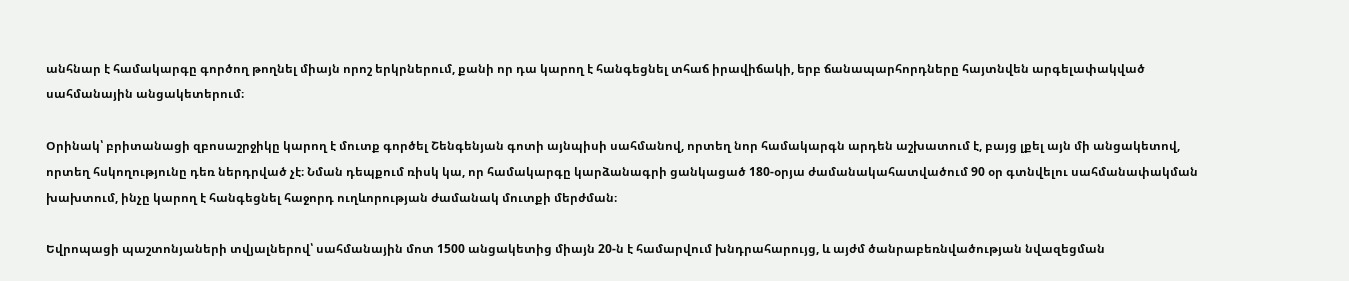անհնար է համակարգը գործող թողնել միայն որոշ երկրներում, քանի որ դա կարող է հանգեցնել տհաճ իրավիճակի, երբ ճանապարհորդները հայտնվեն արգելափակված սահմանային անցակետերում։

Օրինակ՝ բրիտանացի զբոսաշրջիկը կարող է մուտք գործել Շենգենյան գոտի այնպիսի սահմանով, որտեղ նոր համակարգն արդեն աշխատում է, բայց լքել այն մի անցակետով, որտեղ հսկողությունը դեռ ներդրված չէ։ Նման դեպքում ռիսկ կա, որ համակարգը կարձանագրի ցանկացած 180-օրյա ժամանակահատվածում 90 օր գտնվելու սահմանափակման խախտում, ինչը կարող է հանգեցնել հաջորդ ուղևորության ժամանակ մուտքի մերժման։

Եվրոպացի պաշտոնյաների տվյալներով՝ սահմանային մոտ 1500 անցակետից միայն 20-ն է համարվում խնդրահարույց, և այժմ ծանրաբեռնվածության նվազեցման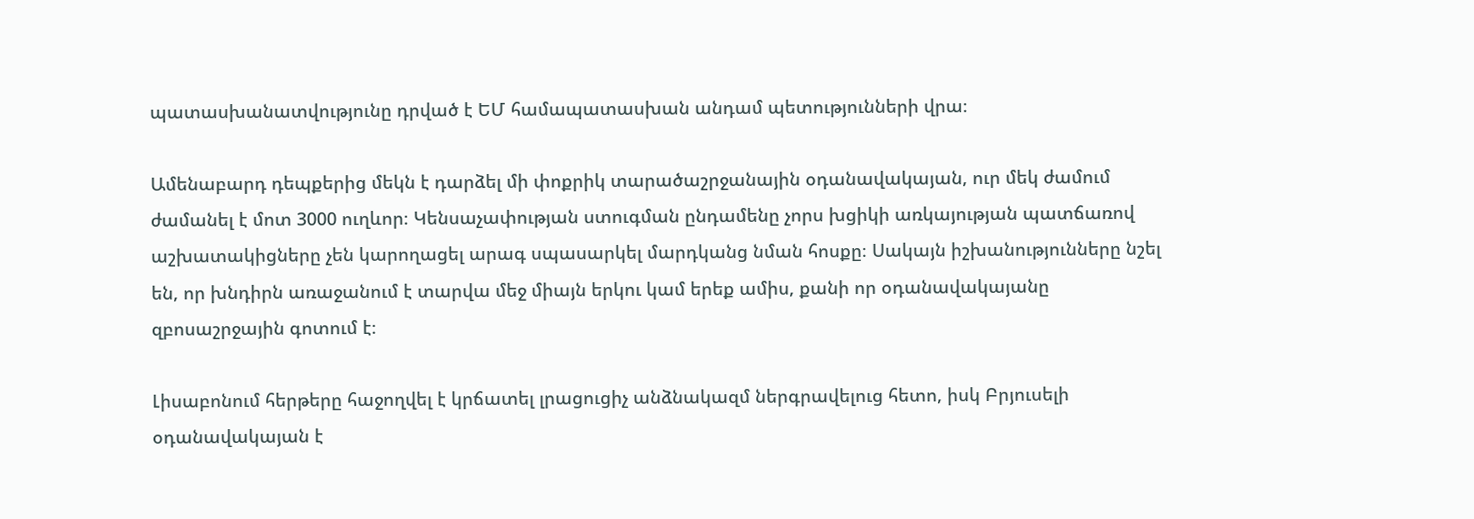պատասխանատվությունը դրված է ԵՄ համապատասխան անդամ պետությունների վրա։

Ամենաբարդ դեպքերից մեկն է դարձել մի փոքրիկ տարածաշրջանային օդանավակայան, ուր մեկ ժամում ժամանել է մոտ 3000 ուղևոր։ Կենսաչափության ստուգման ընդամենը չորս խցիկի առկայության պատճառով աշխատակիցները չեն կարողացել արագ սպասարկել մարդկանց նման հոսքը։ Սակայն իշխանությունները նշել են, որ խնդիրն առաջանում է տարվա մեջ միայն երկու կամ երեք ամիս, քանի որ օդանավակայանը զբոսաշրջային գոտում է։

Լիսաբոնում հերթերը հաջողվել է կրճատել լրացուցիչ անձնակազմ ներգրավելուց հետո, իսկ Բրյուսելի օդանավակայան է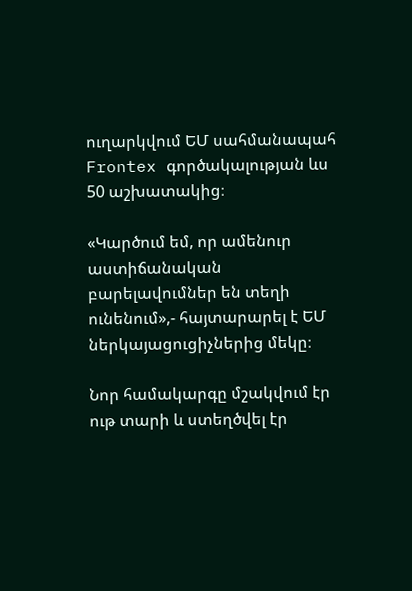ուղարկվում ԵՄ սահմանապահ Frontex գործակալության ևս 50 աշխատակից։

«Կարծում եմ, որ ամենուր աստիճանական բարելավումներ են տեղի ունենում»,- հայտարարել է ԵՄ ներկայացուցիչներից մեկը։

Նոր համակարգը մշակվում էր ութ տարի և ստեղծվել էր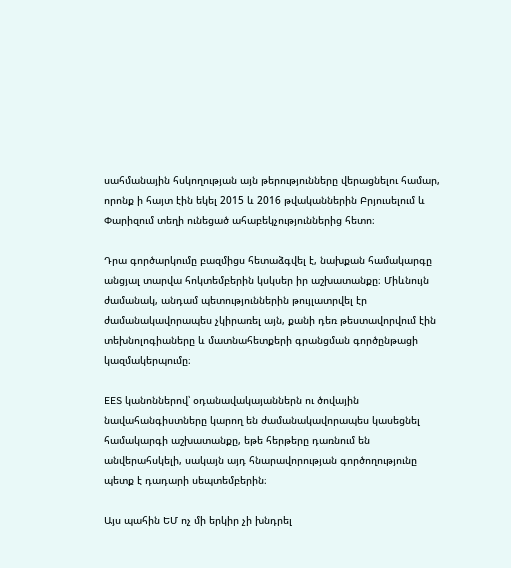սահմանային հսկողության այն թերությունները վերացնելու համար, որոնք ի հայտ էին եկել 2015 և 2016 թվականներին Բրյուսելում և Փարիզում տեղի ունեցած ահաբեկչություններից հետո։

Դրա գործարկումը բազմիցս հետաձգվել է, նախքան համակարգը անցյալ տարվա հոկտեմբերին կսկսեր իր աշխատանքը։ Միևնույն ժամանակ, անդամ պետություններին թույլատրվել էր ժամանակավորապես չկիրառել այն, քանի դեռ թեստավորվում էին տեխնոլոգիաները և մատնահետքերի գրանցման գործընթացի կազմակերպումը։

EES կանոններով՝ օդանավակայաններն ու ծովային նավահանգիստները կարող են ժամանակավորապես կասեցնել համակարգի աշխատանքը, եթե հերթերը դառնում են անվերահսկելի, սակայն այդ հնարավորության գործողությունը պետք է դադարի սեպտեմբերին։

Այս պահին ԵՄ ոչ մի երկիր չի խնդրել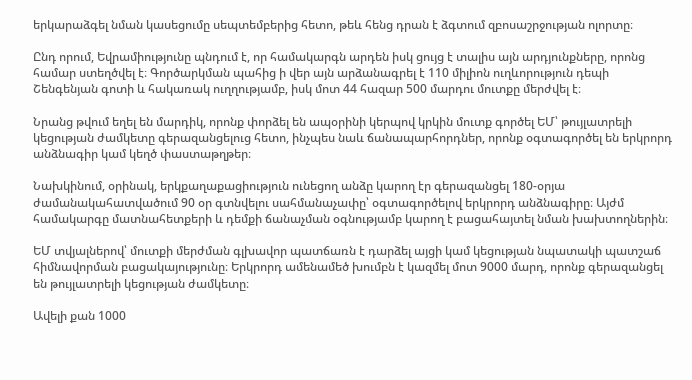երկարաձգել նման կասեցումը սեպտեմբերից հետո, թեև հենց դրան է ձգտում զբոսաշրջության ոլորտը։

Ընդ որում, Եվրամիությունը պնդում է, որ համակարգն արդեն իսկ ցույց է տալիս այն արդյունքները, որոնց համար ստեղծվել է։ Գործարկման պահից ի վեր այն արձանագրել է 110 միլիոն ուղևորություն դեպի Շենգենյան գոտի և հակառակ ուղղությամբ, իսկ մոտ 44 հազար 500 մարդու մուտքը մերժվել է։

Նրանց թվում եղել են մարդիկ, որոնք փորձել են ապօրինի կերպով կրկին մուտք գործել ԵՄ՝ թույլատրելի կեցության ժամկետը գերազանցելուց հետո, ինչպես նաև ճանապարհորդներ, որոնք օգտագործել են երկրորդ անձնագիր կամ կեղծ փաստաթղթեր։

Նախկինում, օրինակ, երկքաղաքացիություն ունեցող անձը կարող էր գերազանցել 180-օրյա ժամանակահատվածում 90 օր գտնվելու սահմանաչափը՝ օգտագործելով երկրորդ անձնագիրը։ Այժմ համակարգը մատնահետքերի և դեմքի ճանաչման օգնությամբ կարող է բացահայտել նման խախտողներին։

ԵՄ տվյալներով՝ մուտքի մերժման գլխավոր պատճառն է դարձել այցի կամ կեցության նպատակի պատշաճ հիմնավորման բացակայությունը։ Երկրորդ ամենամեծ խումբն է կազմել մոտ 9000 մարդ, որոնք գերազանցել են թույլատրելի կեցության ժամկետը։

Ավելի քան 1000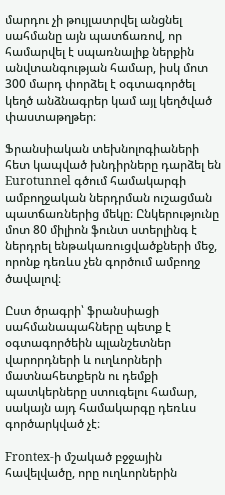մարդու չի թույլատրվել անցնել սահմանը այն պատճառով, որ համարվել է սպառնալիք ներքին անվտանգության համար, իսկ մոտ 300 մարդ փորձել է օգտագործել կեղծ անձնագրեր կամ այլ կեղծված փաստաթղթեր։

Ֆրանսիական տեխնոլոգիաների հետ կապված խնդիրները դարձել են Eurotunnel գծում համակարգի ամբողջական ներդրման ուշացման պատճառներից մեկը։ Ընկերությունը մոտ 80 միլիոն ֆունտ ստերլինգ է ներդրել ենթակառուցվածքների մեջ, որոնք դեռևս չեն գործում ամբողջ ծավալով։

Ըստ ծրագրի՝ ֆրանսիացի սահմանապահները պետք է օգտագործեին պլանշետներ վարորդների և ուղևորների մատնահետքերն ու դեմքի պատկերները ստուգելու համար, սակայն այդ համակարգը դեռևս գործարկված չէ։

Frontex-ի մշակած բջջային հավելվածը, որը ուղևորներին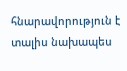հնարավորություն է տալիս նախապես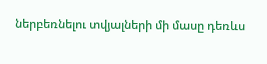ներբեռնելու տվյալների մի մասը դեռևս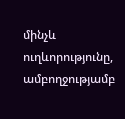մինչև ուղևորությունը, ամբողջությամբ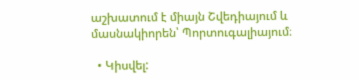աշխատում է միայն Շվեդիայում և մասնակիորեն՝ Պորտուգալիայում։

  • Կիսվել: